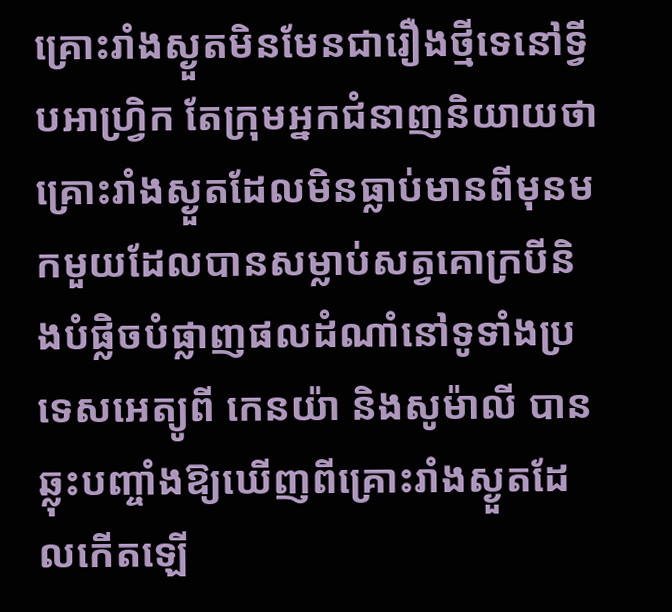គ្រោះរាំងស្ងួតមិនមែនជារឿងថ្មីទេនៅទ្វីបអាហ្រ្វិក តែក្រុមអ្នកជំនាញនិយាយថាគ្រោះរាំងស្ងួតដែលមិនធ្លាប់មានពីមុនមកមួយដែលបានសម្លាប់សត្វគោក្របីនិងបំផ្លិចបំផ្លាញផលដំណាំនៅទូទាំងប្រទេសអេត្យូពី កេនយ៉ា និងសូម៉ាលី បានឆ្លុះបញ្ចាំងឱ្យឃើញពីគ្រោះរាំងស្ងួតដែលកើតឡើ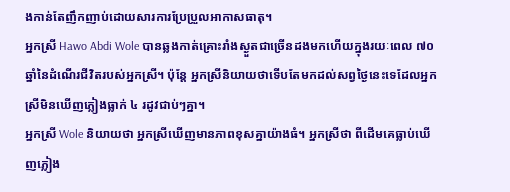ងកាន់តែញឹកញាប់ដោយសារការប្រែប្រួលអាកាសធាតុ។
អ្នកស្រី Hawo Abdi Wole បានឆ្លងកាត់គ្រោះរាំងស្ងួតជាច្រើនដងមកហើយក្នុងរយៈពេល ៧០ ឆ្នាំនៃដំណើរជីវិតរបស់អ្នកស្រី។ ប៉ុន្តែ អ្នកស្រីនិយាយថាទើបតែមកដល់សព្វថ្ងៃនេះទេដែលអ្នកស្រីមិនឃើញភ្លៀងធ្លាក់ ៤ រដូវជាប់ៗគ្នា។
អ្នកស្រី Wole និយាយថា អ្នកស្រីឃើញមានភាពខុសគ្នាយ៉ាងធំ។ អ្នកស្រីថា ពីដើមគេធ្លាប់ឃើញភ្លៀង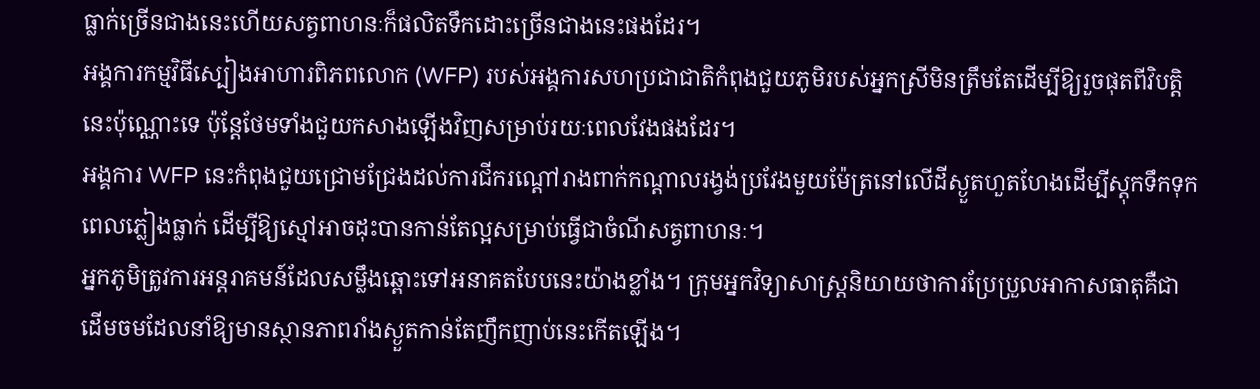ធ្លាក់ច្រើនជាងនេះហើយសត្វពាហនៈក៏ផលិតទឹកដោះច្រើនជាងនេះផងដែរ។
អង្គការកម្មវិធីស្បៀងអាហារពិភពលោក (WFP) របស់អង្គការសហប្រជាជាតិកំពុងជួយភូមិរបស់អ្នកស្រីមិនត្រឹមតែដើម្បីឱ្យរួចផុតពីវិបត្តិនេះប៉ុណ្ណោះទេ ប៉ុន្តែថែមទាំងជួយកសាងឡើងវិញសម្រាប់រយៈពេលវែងផងដែរ។
អង្គការ WFP នេះកំពុងជួយជ្រោមជ្រែងដល់ការជីករណ្តៅរាងពាក់កណ្តាលរង្វង់ប្រវែងមួយម៉ែត្រនៅលើដីស្ងួតហួតហែងដើម្បីស្តុកទឹកទុកពេលភ្លៀងធ្លាក់ ដើម្បីឱ្យស្មៅអាចដុះបានកាន់តែល្អសម្រាប់ធ្វើជាចំណីសត្វពាហនៈ។
អ្នកភូមិត្រូវការអន្តរាគមន៍ដែលសម្លឹងឆ្ពោះទៅអនាគតបែបនេះយ៉ាងខ្លាំង។ ក្រុមអ្នកវិទ្យាសាស្ត្រនិយាយថាការប្រែប្រួលអាកាសធាតុគឺជាដើមចមដែលនាំឱ្យមានស្ថានភាពរាំងស្ងួតកាន់តែញឹកញាប់នេះកើតឡើង។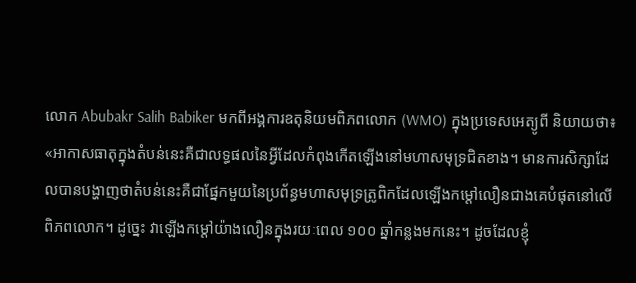លោក Abubakr Salih Babiker មកពីអង្គការឧតុនិយមពិភពលោក (WMO) ក្នុងប្រទេសអេត្យូពី និយាយថា៖ «អាកាសធាតុក្នុងតំបន់នេះគឺជាលទ្ធផលនៃអ្វីដែលកំពុងកើតឡើងនៅមហាសមុទ្រជិតខាង។ មានការសិក្សាដែលបានបង្ហាញថាតំបន់នេះគឺជាផ្នែកមួយនៃប្រព័ន្ធមហាសមុទ្រត្រូពិកដែលឡើងកម្ដៅលឿនជាងគេបំផុតនៅលើពិភពលោក។ ដូច្នេះ វាឡើងកម្ដៅយ៉ាងលឿនក្នុងរយៈពេល ១០០ ឆ្នាំកន្លងមកនេះ។ ដូចដែលខ្ញុំ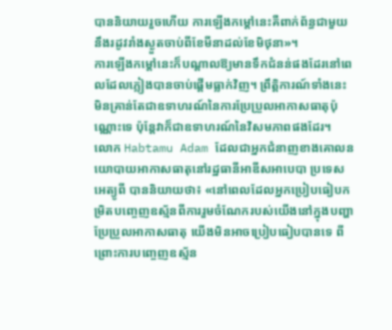បាននិយាយរួចហើយ ការឡើងកម្តៅនេះគឺពាក់ព័ន្ធជាមួយនឹងរដូវរាំងស្ងួតចាប់ពីខែមីនាដល់ខែមិថុនា»។
ការឡើងកម្ដៅនេះក៏បណ្ដាលឱ្យមានទឹកជំនន់ផងដែរនៅពេលដែលភ្លៀងបានចាប់ផ្តើមធ្លាក់វិញ។ ព្រឹត្តិការណ៍ទាំងនេះមិនគ្រាន់តែជាឧទាហរណ៍នៃការប្រែប្រួលអាកាសធាតុប៉ុណ្ណោះទេ ប៉ុន្តែវាក៏ជាឧទាហរណ៍នៃវិសមភាពផងដែរ។
លោក Habtamu Adam ដែលជាអ្នកជំនាញខាងគោលនយោបាយអាកាសធាតុនៅរដ្ឋធានីអាឌីសអាបេបា ប្រទេសអេត្យូពី បាននិយាយថា៖ «នៅពេលដែលអ្នកប្រៀបធៀបកម្រិតបញ្ចេញឧស្ម័នពីការរួមចំណែករបស់យើងនៅក្នុងបញ្ហាប្រែប្រួលអាកាសធាតុ យើងមិនអាចប្រៀបធៀបបានទេ ពីព្រោះការបញ្ចេញឧស្ម័ន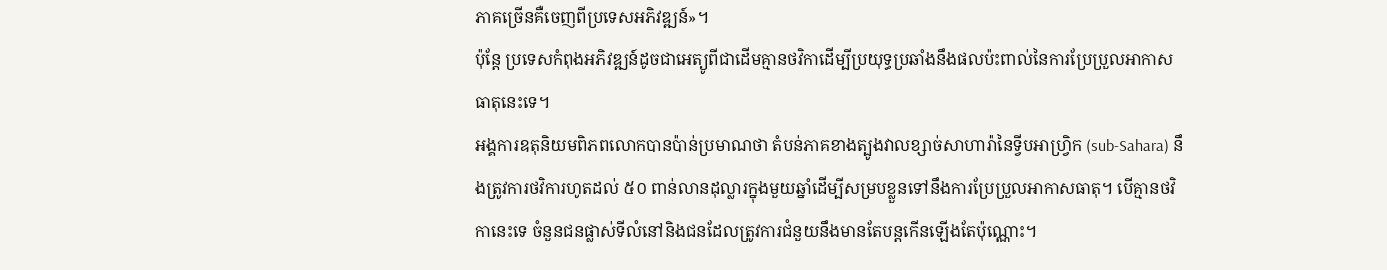ភាគច្រើនគឺចេញពីប្រទេសអភិវឌ្ឍន៍»។
ប៉ុន្តែ ប្រទេសកំពុងអភិវឌ្ឍន៍ដូចជាអេត្យូពីជាដើមគ្មានថវិកាដើម្បីប្រយុទ្ធប្រឆាំងនឹងផលប៉ះពាល់នៃការប្រែប្រួលអាកាសធាតុនេះទេ។
អង្គការឧតុនិយមពិភពលោកបានប៉ាន់ប្រមាណថា តំបន់ភាគខាងត្បូងវាលខ្សាច់សាហារ៉ានៃទ្វីបអាហ្វ្រិក (sub-Sahara) នឹងត្រូវការថវិការហូតដល់ ៥០ ពាន់លានដុល្លារក្នុងមួយឆ្នាំដើម្បីសម្របខ្លួនទៅនឹងការប្រែប្រួលអាកាសធាតុ។ បើគ្មានថវិកានេះទេ ចំនួនជនផ្លាស់ទីលំនៅនិងជនដែលត្រូវការជំនួយនឹងមានតែបន្តកើនឡើងតែប៉ុណ្ណោះ។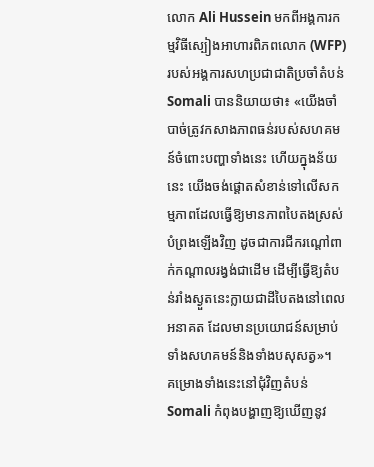លោក Ali Hussein មកពីអង្គការកម្មវិធីស្បៀងអាហារពិភពលោក (WFP) របស់អង្គការសហប្រជាជាតិប្រចាំតំបន់ Somali បាននិយាយថា៖ «យើងចាំបាច់ត្រូវកសាងភាពធន់របស់សហគមន៍ចំពោះបញ្ហាទាំងនេះ ហើយក្នុងន័យនេះ យើងចង់ផ្តោតសំខាន់ទៅលើសកម្មភាពដែលធ្វើឱ្យមានភាពបៃតងស្រស់បំព្រងឡើងវិញ ដូចជាការជីករណ្តៅពាក់កណ្តាលរង្វង់ជាដើម ដើម្បីធ្វើឱ្យតំបន់រាំងស្ងួតនេះក្លាយជាដីបៃតងនៅពេលអនាគត ដែលមានប្រយោជន៍សម្រាប់ទាំងសហគមន៍និងទាំងបសុសត្វ»។
គម្រោងទាំងនេះនៅជុំវិញតំបន់ Somali កំពុងបង្ហាញឱ្យឃើញនូវ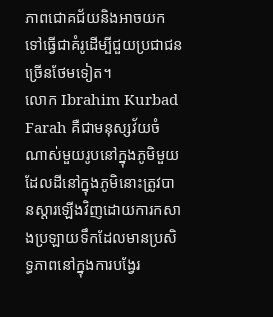ភាពជោគជ័យនិងអាចយកទៅធ្វើជាគំរូដើម្បីជួយប្រជាជនច្រើនថែមទៀត។
លោក Ibrahim Kurbad Farah គឺជាមនុស្សវ័យចំណាស់មួយរូបនៅក្នុងភូមិមួយដែលដីនៅក្នុងភូមិនោះត្រូវបានស្តារឡើងវិញដោយការកសាងប្រឡាយទឹកដែលមានប្រសិទ្ធភាពនៅក្នុងការបង្វែរ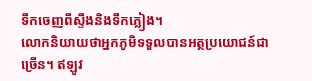ទឹកចេញពីស្ទឹងនិងទឹកភ្លៀង។
លោកនិយាយថាអ្នកភូមិទទួលបានអត្ថប្រយោជន៍ជាច្រើន។ ឥឡូវ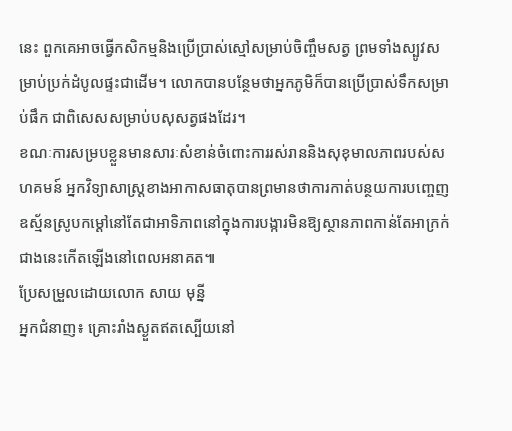នេះ ពួកគេអាចធ្វើកសិកម្មនិងប្រើប្រាស់ស្មៅសម្រាប់ចិញ្ចឹមសត្វ ព្រមទាំងស្បូវសម្រាប់ប្រក់ដំបូលផ្ទះជាដើម។ លោកបានបន្ថែមថាអ្នកភូមិក៏បានប្រើប្រាស់ទឹកសម្រាប់ផឹក ជាពិសេសសម្រាប់បសុសត្វផងដែរ។
ខណៈការសម្របខ្លួនមានសារៈសំខាន់ចំពោះការរស់រាននិងសុខុមាលភាពរបស់សហគមន៍ អ្នកវិទ្យាសាស្ត្រខាងអាកាសធាតុបានព្រមានថាការកាត់បន្ថយការបញ្ចេញឧស្ម័នស្រូបកម្ដៅនៅតែជាអាទិភាពនៅក្នុងការបង្ការមិនឱ្យស្ថានភាពកាន់តែអាក្រក់ជាងនេះកើតឡើងនៅពេលអនាគត៕
ប្រែសម្រួលដោយលោក សាយ មុន្នី
អ្នកជំនាញ៖ គ្រោះរាំងស្ងួតឥតស្បើយនៅ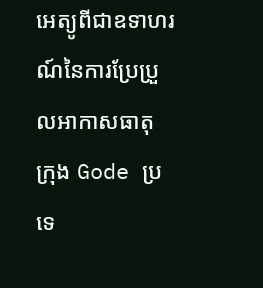អេត្យូពីជាឧទាហរណ៍នៃការប្រែប្រួលអាកាសធាតុ
ក្រុង Gode ប្រទេ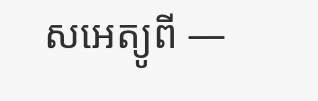សអេត្យូពី —